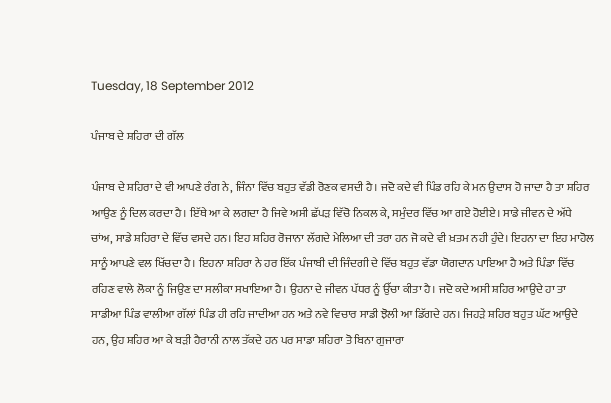Tuesday, 18 September 2012

ਪੰਜਾਬ ਦੇ ਸ਼ਹਿਰਾ ਦੀ ਗੱਲ

ਪੰਜਾਬ ਦੇ ਸ਼ਹਿਰਾ ਦੇ ਵੀ ਆਪਣੇ ਰੰਗ ਨੇ, ਜਿੰਨਾ ਵਿੱਚ ਬਹੁਤ ਵੱਡੀ ਰੋਣਕ ਵਸਦੀ ਹੈ। ਜਦੋ ਕਦੇ ਵੀ ਪਿੰਡ ਰਹਿ ਕੇ ਮਨ ਉਦਾਸ ਹੋ ਜਾਦਾ ਹੈ ਤਾ ਸ਼ਹਿਰ ਆਉਣ ਨੂੰ ਦਿਲ ਕਰਦਾ ਹੈ। ਇੱਥੇ ਆ ਕੇ ਲਗਦਾ ਹੈ ਜਿਵੇ ਅਸੀ ਛੱਪੜ ਵਿੱਚੋ ਨਿਕਲ ਕੇ, ਸਮੁੰਦਰ ਵਿੱਚ ਆ ਗਏ ਹੋਈਏ। ਸਾਡੇ ਜੀਵਨ ਦੇ ਅੱਧੇ ਚਾਂਅ, ਸਾਡੇ ਸ਼ਹਿਰਾ ਦੇ ਵਿੱਚ ਵਸਦੇ ਹਨ। ਇਹ ਸ਼ਹਿਰ ਰੋਜਾਨਾ ਲੱਗਦੇ ਮੇਲਿਆ ਦੀ ਤਰਾ ਹਨ ਜੋ ਕਦੇ ਵੀ ਖ਼ਤਮ ਨਹੀ ਹੁੰਦੇ। ਇਹਨਾ ਦਾ ਇਹ ਮਾਹੋਲ ਸਾਨੂੰ ਆਪਣੇ ਵਲ ਖਿੱਚਦਾ ਹੈ। ਇਹਨਾ ਸ਼ਹਿਰਾ ਨੇ ਹਰ ਇੱਕ ਪੰਜਾਬੀ ਦੀ ਜਿੰਦਗੀ ਦੇ ਵਿੱਚ ਬਹੁਤ ਵੱਡਾ ਯੋਗਦਾਨ ਪਾਇਆ ਹੈ ਅਤੇ ਪਿੰਡਾ ਵਿੱਚ ਰਹਿਣ ਵਾਲੇ ਲੋਕਾ ਨੂੰ ਜਿਉਣ ਦਾ ਸਲੀਕਾ ਸਖਾਇਆ ਹੈ। ਉਹਨਾ ਦੇ ਜੀਵਨ ਪੱਧਰ ਨੂੰ ਉੱਚਾ ਕੀਤਾ ਹੈ। ਜਦੋ ਕਦੇ ਅਸੀ ਸ਼ਹਿਰ ਆਉਦੇ ਹਾ ਤਾ ਸਾਡੀਆ ਪਿੰਡ ਵਾਲੀਆ ਗੱਲਾਂ ਪਿੰਡ ਹੀ ਰਹਿ ਜਾਦੀਆ ਹਨ ਅਤੇ ਨਵੇ ਵਿਚਾਰ ਸਾਡੀ ਝੋਲੀ ਆ ਡਿੱਗਦੇ ਹਨ। ਜਿਹੜੇ ਸ਼ਹਿਰ ਬਹੁਤ ਘੱਟ ਆਉਦੇ ਹਨ, ਉਹ ਸ਼ਹਿਰ ਆ ਕੇ ਬੜੀ ਹੈਰਾਨੀ ਨਾਲ ਤੱਕਦੇ ਹਨ ਪਰ ਸਾਡਾ ਸ਼ਹਿਰਾ ਤੋ ਬਿਨਾ ਗੁਜਾਰਾ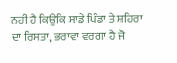ਨਹੀ ਹੈ ਕਿਉਕਿ ਸਾਡੇ ਪਿੰਡਾ ਤੇ ਸ਼ਹਿਰਾ ਦਾ ਰਿਸਤਾ, ਭਰਾਵਾ ਵਰਗਾ ਹੈ ਜੋ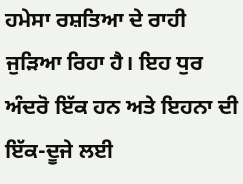ਹਮੇਸਾ ਰਸ਼ਤਿਆ ਦੇ ਰਾਹੀ ਜੁੜਿਆ ਰਿਹਾ ਹੈ। ਇਹ ਧੁਰ ਅੰਦਰੋ ਇੱਕ ਹਨ ਅਤੇ ਇਹਨਾ ਦੀ ਇੱਕ-ਦੂਜੇ ਲਈ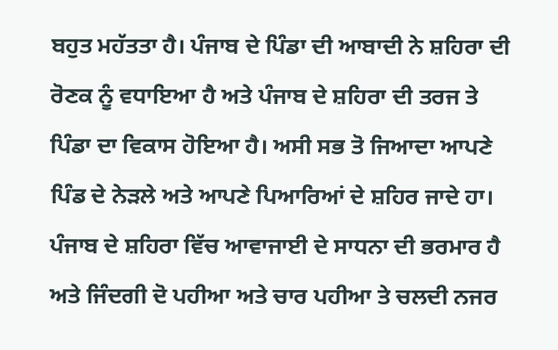ਬਹੁਤ ਮਹੱਤਤਾ ਹੈ। ਪੰਜਾਬ ਦੇ ਪਿੰਡਾ ਦੀ ਆਬਾਦੀ ਨੇ ਸ਼ਹਿਰਾ ਦੀ ਰੋਣਕ ਨੂੰ ਵਧਾਇਆ ਹੈ ਅਤੇ ਪੰਜਾਬ ਦੇ ਸ਼ਹਿਰਾ ਦੀ ਤਰਜ ਤੇ ਪਿੰਡਾ ਦਾ ਵਿਕਾਸ ਹੋਇਆ ਹੈ। ਅਸੀ ਸਭ ਤੋ ਜਿਆਦਾ ਆਪਣੇ ਪਿੰਡ ਦੇ ਨੇੜਲੇ ਅਤੇ ਆਪਣੇ ਪਿਆਰਿਆਂ ਦੇ ਸ਼ਹਿਰ ਜਾਦੇ ਹਾ।
ਪੰਜਾਬ ਦੇ ਸ਼ਹਿਰਾ ਵਿੱਚ ਆਵਾਜਾਈ ਦੇ ਸਾਧਨਾ ਦੀ ਭਰਮਾਰ ਹੈ ਅਤੇ ਜਿੰਦਗੀ ਦੋ ਪਹੀਆ ਅਤੇ ਚਾਰ ਪਹੀਆ ਤੇ ਚਲਦੀ ਨਜਰ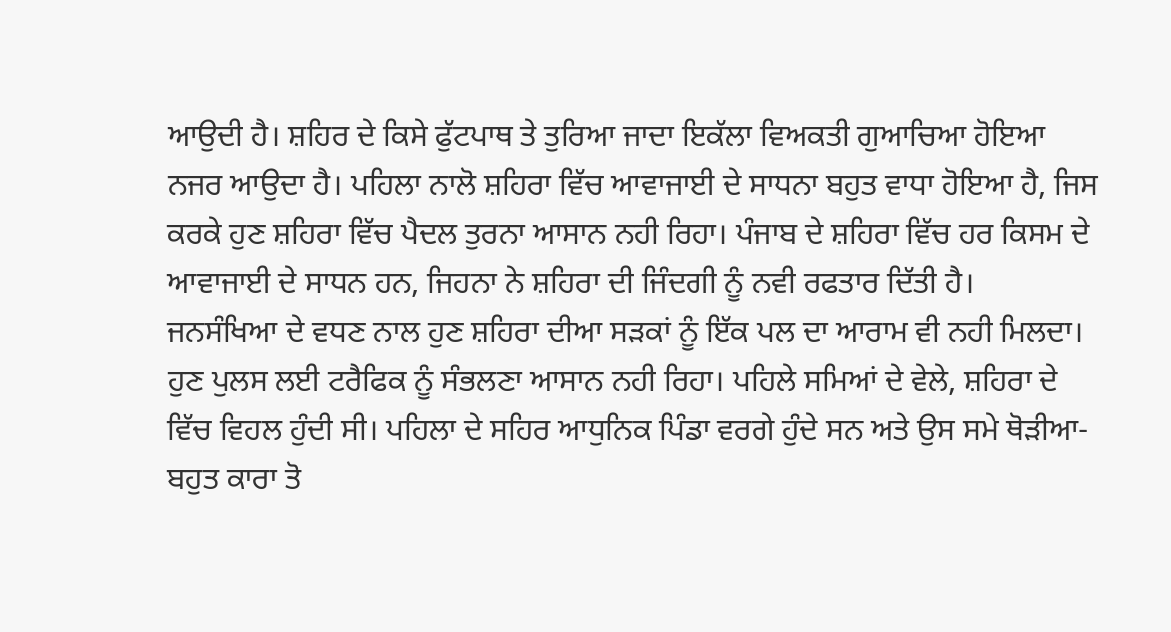ਆਉਦੀ ਹੈ। ਸ਼ਹਿਰ ਦੇ ਕਿਸੇ ਫੁੱਟਪਾਥ ਤੇ ਤੁਰਿਆ ਜਾਦਾ ਇਕੱਲਾ ਵਿਅਕਤੀ ਗੁਆਚਿਆ ਹੋਇਆ ਨਜਰ ਆਉਦਾ ਹੈ। ਪਹਿਲਾ ਨਾਲੋ ਸ਼ਹਿਰਾ ਵਿੱਚ ਆਵਾਜਾਈ ਦੇ ਸਾਧਨਾ ਬਹੁਤ ਵਾਧਾ ਹੋਇਆ ਹੈ, ਜਿਸ ਕਰਕੇ ਹੁਣ ਸ਼ਹਿਰਾ ਵਿੱਚ ਪੈਦਲ ਤੁਰਨਾ ਆਸਾਨ ਨਹੀ ਰਿਹਾ। ਪੰਜਾਬ ਦੇ ਸ਼ਹਿਰਾ ਵਿੱਚ ਹਰ ਕਿਸਮ ਦੇ ਆਵਾਜਾਈ ਦੇ ਸਾਧਨ ਹਨ, ਜਿਹਨਾ ਨੇ ਸ਼ਹਿਰਾ ਦੀ ਜਿੰਦਗੀ ਨੂੰ ਨਵੀ ਰਫਤਾਰ ਦਿੱਤੀ ਹੈ।
ਜਨਸੰਖਿਆ ਦੇ ਵਧਣ ਨਾਲ ਹੁਣ ਸ਼ਹਿਰਾ ਦੀਆ ਸੜਕਾਂ ਨੂੰ ਇੱਕ ਪਲ ਦਾ ਆਰਾਮ ਵੀ ਨਹੀ ਮਿਲਦਾ। ਹੁਣ ਪੁਲਸ ਲਈ ਟਰੈਫਿਕ ਨੂੰ ਸੰਭਲਣਾ ਆਸਾਨ ਨਹੀ ਰਿਹਾ। ਪਹਿਲੇ ਸਮਿਆਂ ਦੇ ਵੇਲੇ, ਸ਼ਹਿਰਾ ਦੇ ਵਿੱਚ ਵਿਹਲ ਹੁੰਦੀ ਸੀ। ਪਹਿਲਾ ਦੇ ਸਹਿਰ ਆਧੁਨਿਕ ਪਿੰਡਾ ਵਰਗੇ ਹੁੰਦੇ ਸਨ ਅਤੇ ਉਸ ਸਮੇ ਥੋੜੀਆ-ਬਹੁਤ ਕਾਰਾ ਤੋ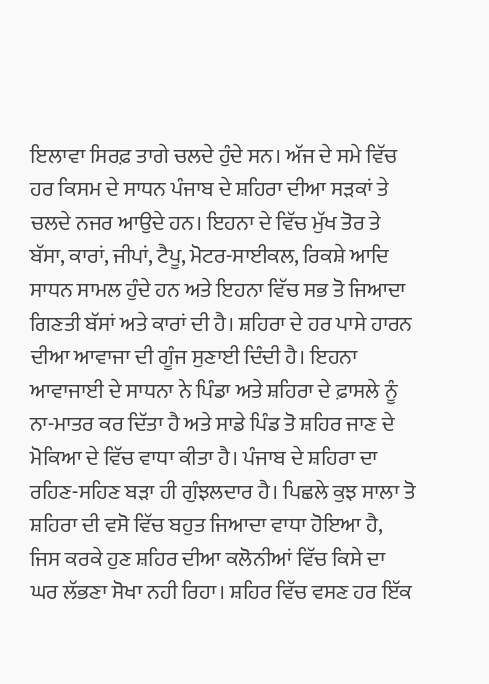ਇਲਾਵਾ ਸਿਰਫ਼ ਤਾਗੇ ਚਲਦੇ ਹੁੰਦੇ ਸਨ। ਅੱਜ ਦੇ ਸਮੇ ਵਿੱਚ ਹਰ ਕਿਸਮ ਦੇ ਸਾਧਨ ਪੰਜਾਬ ਦੇ ਸ਼ਹਿਰਾ ਦੀਆ ਸੜਕਾਂ ਤੇ ਚਲਦੇ ਨਜਰ ਆਉਦੇ ਹਨ। ਇਹਨਾ ਦੇ ਵਿੱਚ ਮੁੱਖ ਤੋਰ ਤੇ ਬੱਸਾ, ਕਾਰਾਂ, ਜੀਪਾਂ, ਟੈਪੂ, ਮੋਟਰ-ਸਾਈਕਲ, ਰਿਕਸ਼ੇ ਆਦਿ ਸਾਧਨ ਸਾਮਲ ਹੁੰਦੇ ਹਨ ਅਤੇ ਇਹਨਾ ਵਿੱਚ ਸਭ ਤੋ ਜਿਆਦਾ ਗਿਣਤੀ ਬੱਸਾਂ ਅਤੇ ਕਾਰਾਂ ਦੀ ਹੈ। ਸ਼ਹਿਰਾ ਦੇ ਹਰ ਪਾਸੇ ਹਾਰਨ ਦੀਆ ਆਵਾਜਾ ਦੀ ਗੂੰਜ ਸੁਣਾਈ ਦਿੰਦੀ ਹੈ। ਇਹਨਾ ਆਵਾਜਾਈ ਦੇ ਸਾਧਨਾ ਨੇ ਪਿੰਡਾ ਅਤੇ ਸ਼ਹਿਰਾ ਦੇ ਫ਼ਾਸਲੇ ਨੂੰ ਨਾ-ਮਾਤਰ ਕਰ ਦਿੱਤਾ ਹੈ ਅਤੇ ਸਾਡੇ ਪਿੰਡ ਤੋ ਸ਼ਹਿਰ ਜਾਣ ਦੇ ਮੋਕਿਆ ਦੇ ਵਿੱਚ ਵਾਧਾ ਕੀਤਾ ਹੈ। ਪੰਜਾਬ ਦੇ ਸ਼ਹਿਰਾ ਦਾ ਰਹਿਣ-ਸਹਿਣ ਬੜਾ ਹੀ ਗੁੰਝਲਦਾਰ ਹੈ। ਪਿਛਲੇ ਕੁਝ ਸਾਲਾ ਤੋ ਸ਼ਹਿਰਾ ਦੀ ਵਸੋ ਵਿੱਚ ਬਹੁਤ ਜਿਆਦਾ ਵਾਧਾ ਹੋਇਆ ਹੈ, ਜਿਸ ਕਰਕੇ ਹੁਣ ਸ਼ਹਿਰ ਦੀਆ ਕਲੋਨੀਆਂ ਵਿੱਚ ਕਿਸੇ ਦਾ ਘਰ ਲੱਭਣਾ ਸੋਖਾ ਨਹੀ ਰਿਹਾ। ਸ਼ਹਿਰ ਵਿੱਚ ਵਸਣ ਹਰ ਇੱਕ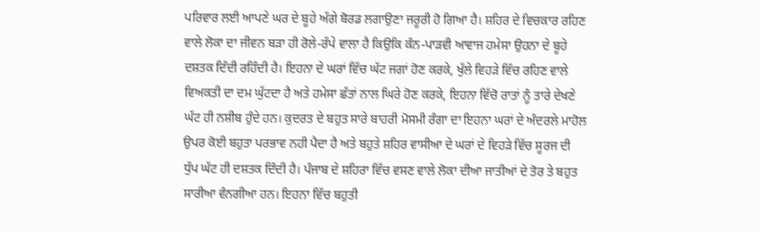ਪਰਿਵਾਰ ਲਈ ਆਪਣੇ ਘਰ ਦੇ ਬੂਹੇ ਅੱਗੇ ਬੋਰਡ ਲਗਾਉਣਾ ਜਰੂਰੀ ਹੋ ਗਿਆ ਹੈ। ਸ਼ਹਿਰ ਦੇ ਵਿਚਕਾਰ ਰਹਿਣ ਵਾਲੇ ਲੋਕਾ ਦਾ ਜੀਵਨ ਬੜਾ ਹੀ ਰੋਲੇ-ਰੱਪੇ ਵਾਲਾ ਹੈ ਕਿਉਕਿ ਕੰਨ-ਪਾੜਵੀ ਆਵਾਜ ਹਮੇਸਾ ਉਹਨਾ ਦੇ ਬੂਹੇ ਦਸ਼ਤਕ ਦਿੰਦੀ ਰਹਿੰਦੀ ਹੈ। ਇਹਨਾ ਦੇ ਘਰਾਂ ਵਿੱਚ ਘੱਟ ਜਗਾਂ ਹੋਣ ਕਰਕੇ, ਖੁੱਲੇ ਵਿਹੜੇ ਵਿੱਚ ਰਹਿਣ ਵਾਲੇ ਵਿਅਕਤੀ ਦਾ ਦਮ ਘੁੱਟਦਾ ਹੈ ਅਤੇ ਹਮੇਸਾ ਛੱਤਾਂ ਨਾਲ ਘਿਰੇ ਹੋਣ ਕਰਕੇ, ਇਹਨਾ ਵਿੱਚੋ ਰਾਤਾਂ ਨੂੰ ਤਾਰੇ ਦੇਖਣੇ ਘੱਟ ਹੀ ਨਸ਼ੀਬ ਹੁੰਦੇ ਹਨ। ਕੁਦਰਤ ਦੇ ਬਹੁਤ ਸਾਰੇ ਬਾਹਰੀ ਮੋਸਮੀ ਰੰਗਾ ਦਾ ਇਹਨਾ ਘਰਾਂ ਦੇ ਅੰਦਰਲੇ ਮਾਹੋਲ ਉਪਰ ਕੋਈ ਬਹੁਤਾ ਪਰਭਾਵ ਨਹੀ ਪੈਦਾ ਹੈ ਅਤੇ ਬਹੁਤੇ ਸ਼ਹਿਰ ਵਾਸੀਆ ਦੇ ਘਰਾਂ ਦੇ ਵਿਹੜੇ ਵਿੱਚ ਸੂਰਜ ਦੀ ਧੁੱਪ ਘੱਟ ਹੀ ਦਸ਼ਤਕ ਦਿੰਦੀ ਹੈ। ਪੰਜਾਬ ਦੇ ਸ਼ਹਿਰਾ ਵਿੱਚ ਵਸਣ ਵਾਲੇ ਲੋਕਾ ਦੀਆ ਜਾਤੀਆਂ ਦੇ ਤੋਰ ਤੇ ਬਹੁਤ ਸਾਰੀਆ ਵੰਨਗੀਆ ਹਨ। ਇਹਨਾ ਵਿੱਚ ਬਹੁਤੀ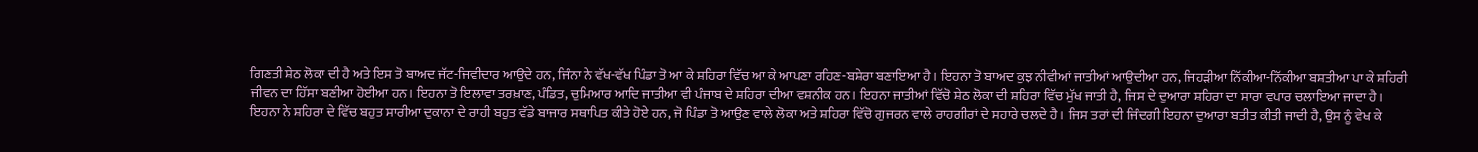ਗਿਣਤੀ ਸ਼ੇਠ ਲੋਕਾ ਦੀ ਹੈ ਅਤੇ ਇਸ ਤੋ ਬਾਅਦ ਜੱਟ-ਜਿਵੀਦਾਰ ਆਉਦੇ ਹਨ, ਜਿੰਨਾ ਨੇ ਵੱਖ-ਵੱਖ ਪਿੰਡਾ ਤੋ ਆ ਕੇ ਸ਼ਹਿਰਾ ਵਿੱਚ ਆ ਕੇ ਆਪਣਾ ਰਹਿਣ-ਬਸ਼ੇਰਾ ਬਣਾਇਆ ਹੈ। ਇਹਨਾ ਤੋ ਬਾਅਦ ਕੁਝ ਨੀਵੀਆਂ ਜਾਤੀਆਂ ਆਉਦੀਆ ਹਨ, ਜਿਹੜੀਆ ਨਿੱਕੀਆ-ਨਿੱਕੀਆ ਬਸ਼ਤੀਆ ਪਾ ਕੇ ਸ਼ਹਿਰੀ ਜੀਵਨ ਦਾ ਹਿੱਸਾ ਬਣੀਆ ਹੋਈਆ ਹਨ। ਇਹਨਾ ਤੋ ਇਲਾਵਾ ਤਰਖ਼ਾਣ, ਪੰਡਿਤ, ਚੁਮਿਆਰ ਆਦਿ ਜਾਤੀਆ ਵੀ ਪੰਜਾਬ ਦੇ ਸ਼ਹਿਰਾ ਦੀਆ ਵਸ਼ਨੀਕ ਹਨ। ਇਹਨਾ ਜਾਤੀਆਂ ਵਿੱਚੋ ਸ਼ੇਠ ਲੋਕਾ ਦੀ ਸ਼ਹਿਰਾ ਵਿੱਚ ਮੁੱਖ ਜਾਤੀ ਹੈ, ਜਿਸ ਦੇ ਦੁਆਰਾ ਸ਼ਹਿਰਾ ਦਾ ਸਾਰਾ ਵਪਾਰ ਚਲਾਇਆ ਜਾਦਾ ਹੈ।
ਇਹਨਾ ਨੇ ਸ਼ਹਿਰਾ ਦੇ ਵਿੱਚ ਬਹੁਤ ਸਾਰੀਆ ਦੁਕਾਨਾ ਦੇ ਰਾਹੀ ਬਹੁਤ ਵੱਡੇ ਬਾਜਾਰ ਸਥਾਪਿਤ ਕੀਤੇ ਹੋਏ ਹਨ, ਜੋ ਪਿੰਡਾ ਤੋ ਆਉਣ ਵਾਲੇ ਲੋਕਾ ਅਤੇ ਸ਼ਹਿਰਾ ਵਿੱਚੋ ਗੁਜਰਨ ਵਾਲੇ ਰਾਹਗੀਰਾਂ ਦੇ ਸਹਾਰੇ ਚਲਦੇ ਹੈ। ਜਿਸ ਤਰਾਂ ਦੀ ਜਿੰਦਗੀ ਇਹਨਾ ਦੁਆਰਾ ਬਤੀਤ ਕੀਤੀ ਜਾਦੀ ਹੈ, ਉਸ ਨੂੰ ਵੇਖ ਕੇ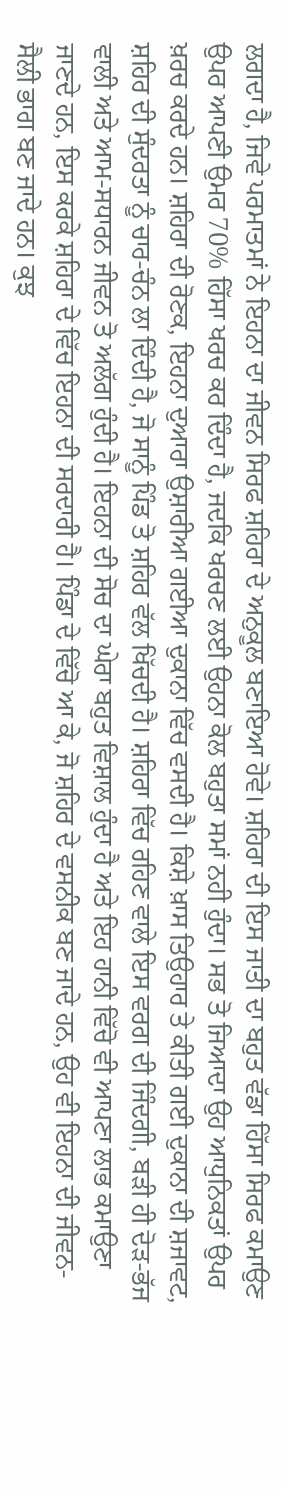ਲਗਦਾ ਹੈ, ਜਿਵੇ ਪਰਮਾਤਮਾਂ ਨੇ ਇਹਨਾ ਦਾ ਜੀਵਨ ਸਿਰਫ ਸ਼ਹਿਰਾ ਦੇ ਅਨੁਕੂਲ ਬਣਾਇਆ ਹੋਵੇ। ਸ਼ਹਿਰਾ ਦੀ ਇਸ ਜਾਤੀ ਦਾ ਬਹੁਤ ਵੱਡਾ ਹਿੱਸਾ ਸਿਰਫ ਕਮਾਉਣ ਉਪਰ ਆਪਣੀ ਉਮਰ 70% ਹਿੱਸਾ ਖਰਚ ਕਰ ਦਿੰਦਾ ਹੈ, ਜਦਕਿ ਖਰਚਣ ਲਈ ਉਹਨਾ ਕੋਲ ਬਹੁਤਾ ਸਮਾਂ ਨਹੀ ਹੁੰਦਾ। ਸਭ ਤੋ ਜਿਆਦਾ ਉਹ ਆਧੁਨਿਕਤਾਂ ਉਪਰ ਖ਼ਰਚ ਕਰਦੇ ਹਨ। ਸ਼ਹਿਰਾ ਦੀ ਰੋਣਕ, ਇਹਨਾ ਦੁਆਰਾ ਉਸ਼ਾਰੀਆ ਗਈਆ ਦੁਕਾਨਾ ਵਿੱਚ ਵਸਦੀ ਹੈ। ਕਿਸ਼ੇ ਖ਼ਾਸ ਤਿਉਹਾਰ ਤੇ ਕੀਤੀ ਗਈ ਦੁਕਾਨਾ ਦੀ ਸ਼ਜਾਵਟ, ਸ਼ਹਿਰ ਦੀ ਸੁੰਦਰਤਾ ਨੂੰ ਚਾਰ-ਚੰਨ ਲਾ ਦਿੰਦੀ ਹੈ, ਜੋ ਸਾਨੂੰ ਪਿੰਡ ਤੋ ਸ਼ਹਿਰ ਵੱਲ ਖਿੱਚਦੀ ਹੈ। ਸ਼ਹਿਰਾ ਵਿੱਚ ਰਹਿਣ ਵਾਲੇ ਇਸ ਵਰਗ ਦੀ ਜਿੰਦਗੀ, ਬੜੀ ਹੀ ਦੋੜ-ਭੱਜ ਵਾਲੀ ਅਤੇ ਆਮ-ਸਧਾਰਨ ਜੀਵਨ ਤੋ ਅਲੱਗ ਹੁੰਦੀ ਹੈ। ਇਹਨਾ ਦੀ ਸੋਚ ਦਾ ਘੇਰਾ ਬਹੁਤ ਵਿਸ਼ਾਲ ਹੁੰਦਾ ਹੈ ਅਤੇ ਇਹ ਹਾਨੀ ਵਿੱਚੋ ਵੀ ਆਪਣਾ ਲਾਭ ਕਮਾਉਣਾ ਜਾਣਦੇ ਹਨ, ਇਸ ਕਰਕੇ ਸ਼ਹਿਰਾ ਦੇ ਵਿੱਚ ਇਹਨਾ ਦੀ ਸਰਦਾਰੀ ਹੈ। ਪਿੰਡਾ ਦੇ ਵਿੱਚੋ ਆ ਕੇ, ਜੋ ਸ਼ਹਿਰ ਦੇ ਵਸਨੀਕ ਬਣ ਜਾਦੇ ਹਨ, ਉਹ ਵੀ ਇਹਨਾ ਦੀ ਜੀਵਨ-ਸੈਲੀ ਭਾਗ ਬਣ ਜਾਦੇ ਹਨ। ਕੁਝ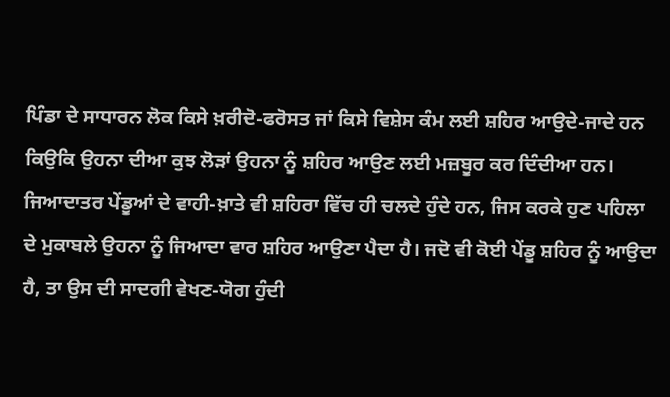ਪਿੰਡਾ ਦੇ ਸਾਧਾਰਨ ਲੋਕ ਕਿਸੇ ਖ਼ਰੀਦੋ-ਫਰੋਸਤ ਜਾਂ ਕਿਸੇ ਵਿਸ਼ੇਸ ਕੰਮ ਲਈ ਸ਼ਹਿਰ ਆਉਦੇ-ਜਾਦੇ ਹਨ ਕਿਉਕਿ ਉਹਨਾ ਦੀਆ ਕੁਝ ਲੋੜਾਂ ਉਹਨਾ ਨੂੰ ਸ਼ਹਿਰ ਆਉਣ ਲਈ ਮਜ਼ਬੂਰ ਕਰ ਦਿੰਦੀਆ ਹਨ। ਜਿਆਦਾਤਰ ਪੇਂਡੂਆਂ ਦੇ ਵਾਹੀ-ਖ਼ਾਤੇ ਵੀ ਸ਼ਹਿਰਾ ਵਿੱਚ ਹੀ ਚਲਦੇ ਹੁੰਦੇ ਹਨ, ਜਿਸ ਕਰਕੇ ਹੁਣ ਪਹਿਲਾ ਦੇ ਮੁਕਾਬਲੇ ਉਹਨਾ ਨੂੰ ਜਿਆਦਾ ਵਾਰ ਸ਼ਹਿਰ ਆਉਣਾ ਪੈਦਾ ਹੈ। ਜਦੋ ਵੀ ਕੋਈ ਪੇਂਡੂ ਸ਼ਹਿਰ ਨੂੰ ਆਉਦਾ ਹੈ, ਤਾ ਉਸ ਦੀ ਸਾਦਗੀ ਵੇਖਣ-ਯੋਗ ਹੁੰਦੀ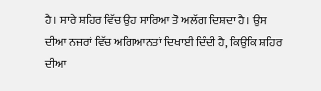ਹੈ। ਸਾਰੇ ਸ਼ਹਿਰ ਵਿੱਚ ਉਹ ਸਾਰਿਆ ਤੋ ਅਲੱਗ ਦਿਸ਼ਦਾ ਹੈ। ਉਸ ਦੀਆ ਨਜਰਾਂ ਵਿੱਚ ਅਗਿਆਨਤਾਂ ਦਿਖਾਈ ਦਿੰਦੀ ਹੈ, ਕਿਉਕਿ ਸ਼ਹਿਰ ਦੀਆ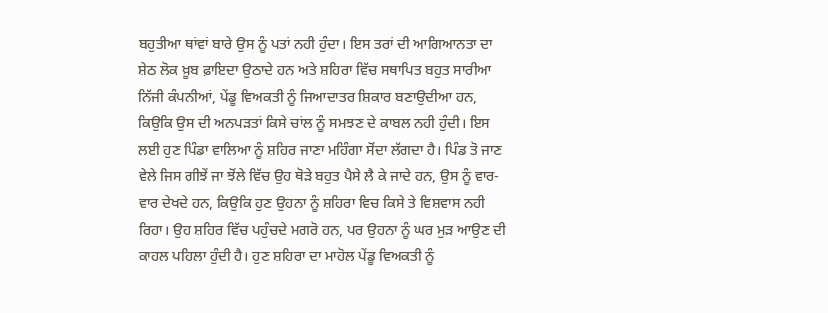ਬਹੁਤੀਆ ਥਾਂਵਾਂ ਬਾਰੇ ਉਸ ਨੂੰ ਪਤਾਂ ਨਹੀ ਹੁੰਦਾ। ਇਸ ਤਰਾਂ ਦੀ ਆਗਿਆਨਤਾ ਦਾ ਸ਼ੇਠ ਲੋਕ ਖ਼ੂਬ ਫ਼ਾਇਦਾ ਉਠਾਦੇ ਹਨ ਅਤੇ ਸ਼ਹਿਰਾ ਵਿੱਚ ਸਥਾਪਿਤ ਬਹੁਤ ਸਾਰੀਆ ਨਿੱਜੀ ਕੰਪਨੀਆਂ, ਪੇਂਡੂ ਵਿਅਕਤੀ ਨੂੰ ਜਿਆਦਾਤਰ ਸ਼ਿਕਾਰ ਬਣਾਉਦੀਆ ਹਨ, ਕਿਉਕਿ ਉਸ ਦੀ ਅਨਪੜਤਾਂ ਕਿਸੇ ਚਾਂਲ ਨੂੰ ਸਮਝਣ ਦੇ ਕਾਬਲ ਨਹੀ ਹੁੰਦੀ। ਇਸ ਲਈ ਹੁਣ ਪਿੰਡਾ ਵਾਲਿਆ ਨੂੰ ਸ਼ਹਿਰ ਜਾਣਾ ਮਹਿੰਗਾ ਸੋਂਦਾ ਲੱਗਦਾ ਹੈ। ਪਿੰਡ ਤੋ ਜਾਣ ਵੇਲੇ ਜਿਸ ਗੀਝੇਂ ਜਾ ਝੋਂਲੇ ਵਿੱਚ ਉਹ ਥੋੜੇ ਬਹੁਤ ਪੈਸੇ ਲੈ ਕੇ ਜਾਦੇ ਹਨ, ਉਸ ਨੂੰ ਵਾਰ-ਵਾਰ ਦੇਖਦੇ ਹਨ, ਕਿਉਕਿ ਹੁਣ ਉਹਨਾ ਨੂੰ ਸ਼ਹਿਰਾ ਵਿਚ ਕਿਸੇ ਤੇ ਵਿਸ਼ਵਾਸ ਨਹੀ ਰਿਹਾ। ਉਹ ਸ਼ਹਿਰ ਵਿੱਚ ਪਹੁੰਚਦੇ ਮਗਰੋ ਹਨ, ਪਰ ਉਹਨਾ ਨੂੰ ਘਰ ਮੁੜ ਆਉਣ ਦੀ ਕਾਹਲ ਪਹਿਲਾ ਹੁੰਦੀ ਹੈ। ਹੁਣ ਸ਼ਹਿਰਾ ਦਾ ਮਾਹੋਲ ਪੇਂਡੂ ਵਿਅਕਤੀ ਨੂੰ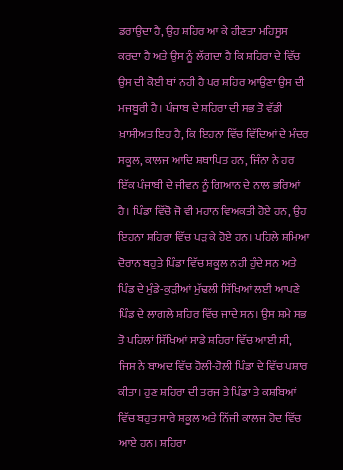ਡਰਾਉਦਾ ਹੈ, ਉਹ ਸ਼ਹਿਰ ਆ ਕੇ ਹੀਣਤਾ ਮਹਿਸੂਸ ਕਰਦਾ ਹੈ ਅਤੇ ਉਸ ਨੂੰ ਲੱਗਦਾ ਹੈ ਕਿ ਸ਼ਹਿਰਾ ਦੇ ਵਿੱਚ ਉਸ ਦੀ ਕੋਈ ਥਾਂ ਨਹੀ ਹੈ ਪਰ ਸ਼ਹਿਰ ਆਉਣਾ ਉਸ ਦੀ ਮਜਬੂਰੀ ਹੈ। ਪੰਜਾਬ ਦੇ ਸ਼ਹਿਰਾ ਦੀ ਸਭ ਤੋ ਵੱਡੀ ਖ਼ਾਸੀਅਤ ਇਹ ਹੈ, ਕਿ ਇਹਨਾ ਵਿੱਚ ਵਿੱਦਿਆਂ ਦੇ ਮੰਦਰ ਸਕੂਲ, ਕਾਲਜ ਆਦਿ ਸ਼ਥਾਪਿਤ ਹਨ, ਜਿੰਨਾ ਨੇ ਹਰ ਇੱਕ ਪੰਜਾਬੀ ਦੇ ਜੀਵਨ ਨੂੰ ਗਿਆਨ ਦੇ ਨਾਲ ਭਰਿਆਂ ਹੈ। ਪਿੰਡਾ ਵਿੱਚੋ ਜੋ ਵੀ ਮਹਾਨ ਵਿਅਕਤੀ ਹੋਏ ਹਨ, ਉਹ ਇਹਨਾ ਸ਼ਹਿਰਾ ਵਿੱਚ ਪੜ ਕੇ ਹੋਏ ਹਨ। ਪਹਿਲੇ ਸ਼ਮਿਆ ਦੋਰਾਨ ਬਹੁਤੇ ਪਿੰਡਾ ਵਿੱਚ ਸ਼ਕੂਲ ਨਹੀ ਹੁੰਦੇ ਸਨ ਅਤੇ ਪਿੰਡ ਦੇ ਮੁੰਡੇ-ਕੁੜੀਆਂ ਮੁੱਢਲੀ ਸਿੱਖਿਆਂ ਲਈ ਆਪਣੇ ਪਿੰਡ ਦੇ ਲਾਗਲੇ ਸ਼ਹਿਰ ਵਿੱਚ ਜਾਦੇ ਸਨ। ਉਸ ਸ਼ਮੇ ਸਭ ਤੋ ਪਹਿਲਾਂ ਸਿੱਖਿਆਂ ਸਾਡੇ ਸ਼ਹਿਰਾ ਵਿੱਚ ਆਈ ਸੀ, ਜਿਸ ਨੇ ਬਾਅਦ ਵਿੱਚ ਹੋਲੀ-ਹੋਲੀ ਪਿੰਡਾ ਦੇ ਵਿੱਚ ਪਸ਼ਾਰ ਕੀਤਾ। ਹੁਣ ਸ਼ਹਿਰਾ ਦੀ ਤਰਜ ਤੇ ਪਿੰਡਾ ਤੇ ਕਸ਼ਬਿਆਂ ਵਿੱਚ ਬਹੁਤ ਸਾਰੇ ਸ਼ਕੂਲ ਅਤੇ ਨਿੱਜੀ ਕਾਲਜ ਹੋਦ ਵਿੱਚ ਆਏ ਹਨ। ਸ਼ਹਿਰਾ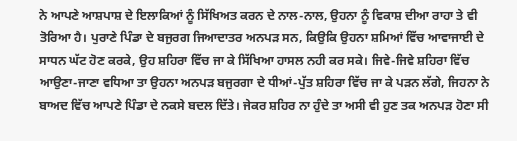ਨੇ ਆਪਣੇ ਆਸ਼ਪਾਸ਼ ਦੇ ਇਲਾਕਿਆਂ ਨੂੰ ਸਿੱਖਿਅਤ ਕਰਨ ਦੇ ਨਾਲ-ਨਾਲ, ਉਹਨਾ ਨੂੰ ਵਿਕਾਸ਼ ਦੀਆ ਰਾਹਾ ਤੇ ਵੀ ਤੋਰਿਆ ਹੈ। ਪੁਰਾਣੇ ਪਿੰਡਾ ਦੇ ਬਜੁਰਗ ਜਿਆਦਾਤਰ ਅਨਪੜ ਸਨ, ਕਿਉਕਿ ਉਹਨਾ ਸ਼ਮਿਆਂ ਵਿੱਚ ਆਵਾਜਾਈ ਦੇ ਸਾਧਨ ਘੱਟ ਹੋਣ ਕਰਕੇ, ਉਹ ਸ਼ਹਿਰਾ ਵਿੱਚ ਜਾ ਕੇ ਸਿੱਖਿਆ ਹਾਸਲ ਨਹੀ ਕਰ ਸਕੇ। ਜਿਵੇ-ਜਿਵੇ ਸ਼ਹਿਰਾ ਵਿੱਚ ਆਉਣਾ-ਜਾਣਾ ਵਧਿਆ ਤਾ ਉਹਨਾ ਅਨਪੜ ਬਜੁਰਗਾ ਦੇ ਧੀਆਂ-ਪੁੱਤ ਸ਼ਹਿਰਾ ਵਿੱਚ ਜਾ ਕੇ ਪੜਨ ਲੱਗੇ, ਜਿਹਨਾ ਨੇ ਬਾਅਦ ਵਿੱਚ ਆਪਣੇ ਪਿੰਡਾ ਦੇ ਨਕਸੇ ਬਦਲ ਦਿੱਤੇ। ਜੇਕਰ ਸ਼ਹਿਰ ਨਾ ਹੁੰਦੇ ਤਾ ਅਸੀ ਵੀ ਹੁਣ ਤਕ ਅਨਪੜ ਹੋਣਾ ਸੀ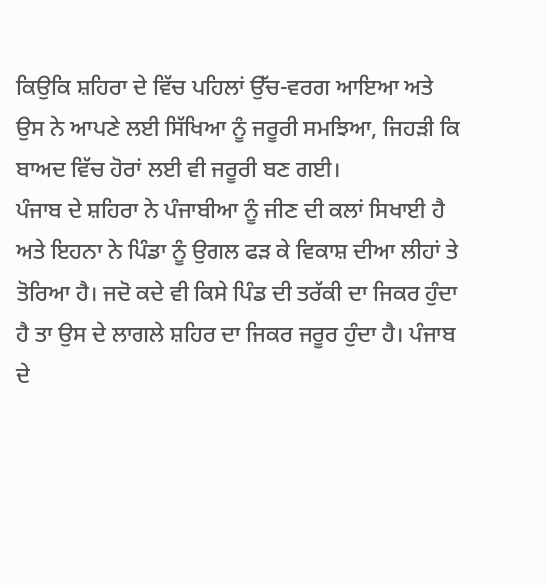ਕਿਉਕਿ ਸ਼ਹਿਰਾ ਦੇ ਵਿੱਚ ਪਹਿਲਾਂ ਉੱਚ-ਵਰਗ ਆਇਆ ਅਤੇ ਉਸ ਨੇ ਆਪਣੇ ਲਈ ਸਿੱਖਿਆ ਨੂੰ ਜਰੂਰੀ ਸਮਝਿਆ, ਜਿਹੜੀ ਕਿ ਬਾਅਦ ਵਿੱਚ ਹੋਰਾਂ ਲਈ ਵੀ ਜਰੂਰੀ ਬਣ ਗਈ।
ਪੰਜਾਬ ਦੇ ਸ਼ਹਿਰਾ ਨੇ ਪੰਜਾਬੀਆ ਨੂੰ ਜੀਣ ਦੀ ਕਲਾਂ ਸਿਖਾਈ ਹੈ ਅਤੇ ਇਹਨਾ ਨੇ ਪਿੰਡਾ ਨੂੰ ਉਗਲ ਫੜ ਕੇ ਵਿਕਾਸ਼ ਦੀਆ ਲੀਹਾਂ ਤੇ ਤੋਰਿਆ ਹੈ। ਜਦੋ ਕਦੇ ਵੀ ਕਿਸੇ ਪਿੰਡ ਦੀ ਤਰੱਕੀ ਦਾ ਜਿਕਰ ਹੁੰਦਾ ਹੈ ਤਾ ਉਸ ਦੇ ਲਾਗਲੇ ਸ਼ਹਿਰ ਦਾ ਜਿਕਰ ਜਰੂਰ ਹੁੰਦਾ ਹੈ। ਪੰਜਾਬ ਦੇ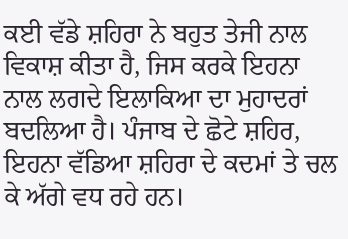ਕਈ ਵੱਡੇ ਸ਼ਹਿਰਾ ਨੇ ਬਹੁਤ ਤੇਜੀ ਨਾਲ ਵਿਕਾਸ਼ ਕੀਤਾ ਹੈ, ਜਿਸ ਕਰਕੇ ਇਹਨਾ ਨਾਲ ਲਗਦੇ ਇਲਾਕਿਆ ਦਾ ਮੁਹਾਦਰਾਂ ਬਦਲਿਆ ਹੈ। ਪੰਜਾਬ ਦੇ ਛੋਟੇ ਸ਼ਹਿਰ, ਇਹਨਾ ਵੱਡਿਆ ਸ਼ਹਿਰਾ ਦੇ ਕਦਮਾਂ ਤੇ ਚਲ ਕੇ ਅੱਗੇ ਵਧ ਰਹੇ ਹਨ।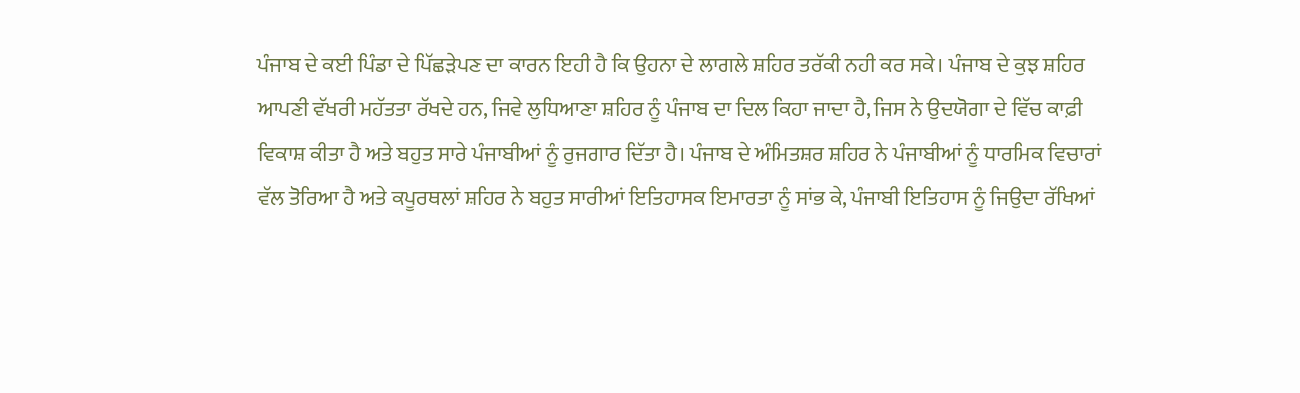ਪੰਜਾਬ ਦੇ ਕਈ ਪਿੰਡਾ ਦੇ ਪਿੱਛੜੇਪਣ ਦਾ ਕਾਰਨ ਇਹੀ ਹੈ ਕਿ ਉਹਨਾ ਦੇ ਲਾਗਲੇ ਸ਼ਹਿਰ ਤਰੱਕੀ ਨਹੀ ਕਰ ਸਕੇ। ਪੰਜਾਬ ਦੇ ਕੁਝ ਸ਼ਹਿਰ ਆਪਣੀ ਵੱਖਰੀ ਮਹੱਤਤਾ ਰੱਖਦੇ ਹਨ, ਜਿਵੇ ਲੁਧਿਆਣਾ ਸ਼ਹਿਰ ਨੂੰ ਪੰਜਾਬ ਦਾ ਦਿਲ ਕਿਹਾ ਜਾਦਾ ਹੈ, ਜਿਸ ਨੇ ਉਦਯੋਗਾ ਦੇ ਵਿੱਚ ਕਾਫ਼ੀ ਵਿਕਾਸ਼ ਕੀਤਾ ਹੈ ਅਤੇ ਬਹੁਤ ਸਾਰੇ ਪੰਜਾਬੀਆਂ ਨੂੰ ਰੁਜਗਾਰ ਦਿੱਤਾ ਹੈ। ਪੰਜਾਬ ਦੇ ਅੰਮਿਤਸ਼ਰ ਸ਼ਹਿਰ ਨੇ ਪੰਜਾਬੀਆਂ ਨੂੰ ਧਾਰਮਿਕ ਵਿਚਾਰਾਂ ਵੱਲ ਤੋਰਿਆ ਹੈ ਅਤੇ ਕਪੂਰਥਲਾਂ ਸ਼ਹਿਰ ਨੇ ਬਹੁਤ ਸਾਰੀਆਂ ਇਤਿਹਾਸਕ ਇਮਾਰਤਾ ਨੂੰ ਸਾਂਭ ਕੇ, ਪੰਜਾਬੀ ਇਤਿਹਾਸ ਨੂੰ ਜਿਉਦਾ ਰੱਖਿਆਂ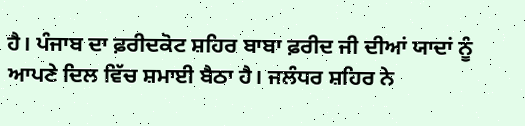ਹੈ। ਪੰਜਾਬ ਦਾ ਫ਼ਰੀਦਕੋਟ ਸ਼ਹਿਰ ਬਾਬਾ ਫ਼ਰੀਦ ਜੀ ਦੀਆਂ ਯਾਦਾਂ ਨੂੰ ਆਪਣੇ ਦਿਲ ਵਿੱਚ ਸ਼ਮਾਈ ਬੈਠਾ ਹੈ। ਜਲੰਧਰ ਸ਼ਹਿਰ ਨੇ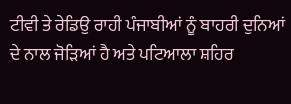ਟੀਵੀ ਤੇ ਰੇਡਿਉ ਰਾਹੀ ਪੰਜਾਬੀਆਂ ਨੂੰ ਬਾਹਰੀ ਦੁਨਿਆਂ ਦੇ ਨਾਲ ਜੋੜਿਆਂ ਹੈ ਅਤੇ ਪਟਿਆਲਾ ਸ਼ਹਿਰ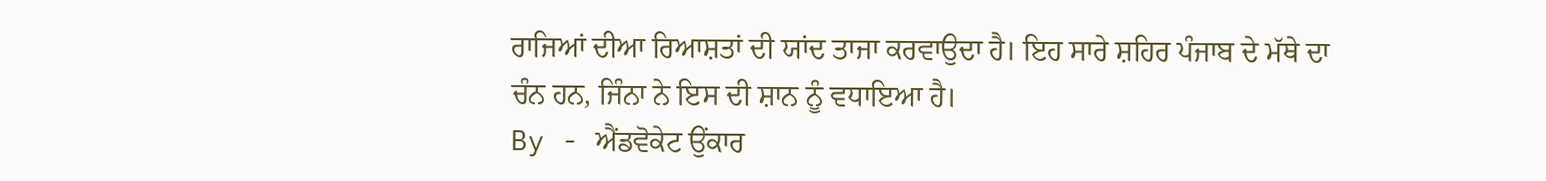ਰਾਜਿਆਂ ਦੀਆ ਰਿਆਸ਼ਤਾਂ ਦੀ ਯਾਂਦ ਤਾਜਾ ਕਰਵਾਉਦਾ ਹੈ। ਇਹ ਸਾਰੇ ਸ਼ਹਿਰ ਪੰਜਾਬ ਦੇ ਮੱਥੇ ਦਾ ਚੰਨ ਹਨ, ਜਿੰਨਾ ਨੇ ਇਸ ਦੀ ਸ਼ਾਨ ਨੂੰ ਵਧਾਇਆ ਹੈ।
By - ਐਂਡਵੋਕੇਟ ਉਂਕਾਰ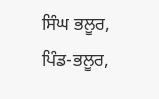ਸਿੰਘ ਭਲੂਰ, ਪਿੰਡ-ਭਲੂਰ,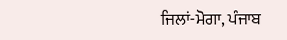ਜਿਲਾਂ-ਮੋਗਾ, ਪੰਜਾਬ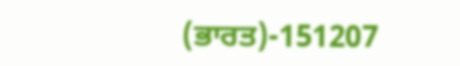(ਭਾਰਤ)-151207